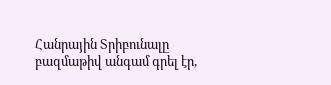Հանրային Տրիբունալը բազմաթիվ անգամ գրել էր,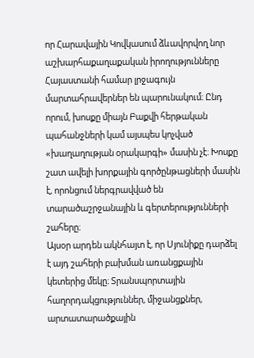որ Հարավային Կովկասում ձևավորվող նոր աշխարհաքաղաքական իրողությունները Հայաստանի համար լրջագույն մարտահրավերներ են պարունակում։ Ընդ որում, խոսքը միայն Բաքվի հերթական պահանջների կամ այսպես կոչված «խաղաղության օրակարգի» մասին չէ։ Խոսքը շատ ավելի խորքային գործընթացների մասին է, որոնցում ներգրավված են տարածաշրջանային և գերտերությունների շահերը։
Այսօր արդեն ակնհայտ է, որ Սյունիքը դարձել է այդ շահերի բախման առանցքային կետերից մեկը։ Տրանսպորտային հաղորդակցություններ, միջանցքներ, արտատարածքային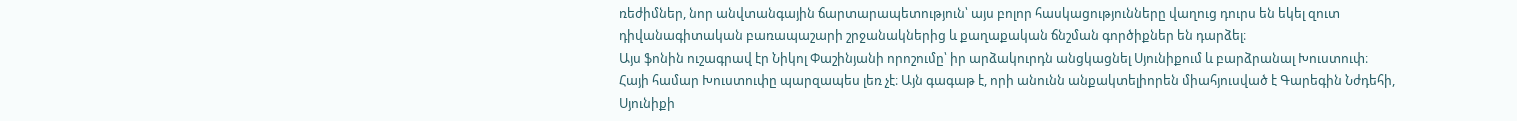ռեժիմներ, նոր անվտանգային ճարտարապետություն՝ այս բոլոր հասկացությունները վաղուց դուրս են եկել զուտ դիվանագիտական բառապաշարի շրջանակներից և քաղաքական ճնշման գործիքներ են դարձել։
Այս ֆոնին ուշագրավ էր Նիկոլ Փաշինյանի որոշումը՝ իր արձակուրդն անցկացնել Սյունիքում և բարձրանալ Խուստուփ։
Հայի համար Խուստուփը պարզապես լեռ չէ։ Այն գագաթ է, որի անունն անքակտելիորեն միահյուսված է Գարեգին Նժդեհի, Սյունիքի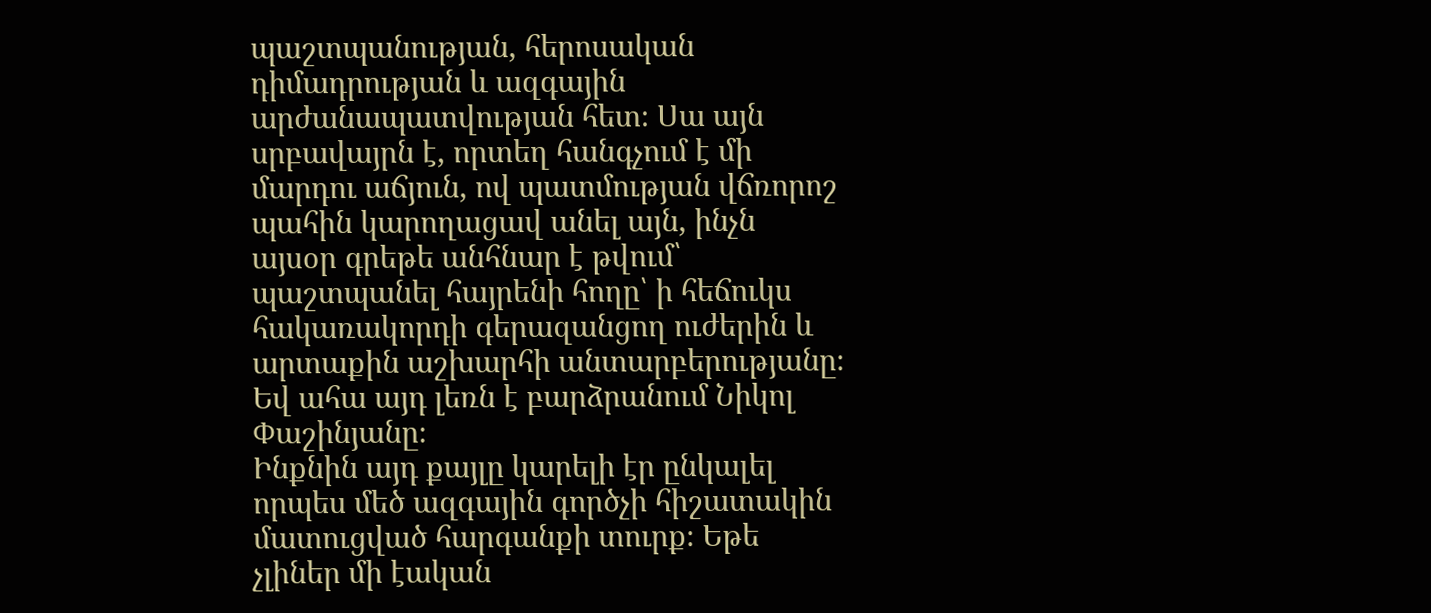պաշտպանության, հերոսական դիմադրության և ազգային արժանապատվության հետ։ Սա այն սրբավայրն է, որտեղ հանգչում է մի մարդու աճյուն, ով պատմության վճռորոշ պահին կարողացավ անել այն, ինչն այսօր գրեթե անհնար է թվում՝ պաշտպանել հայրենի հողը՝ ի հեճուկս հակառակորդի գերազանցող ուժերին և արտաքին աշխարհի անտարբերությանը։
Եվ ահա այդ լեռն է բարձրանում Նիկոլ Փաշինյանը։
Ինքնին այդ քայլը կարելի էր ընկալել որպես մեծ ազգային գործչի հիշատակին մատուցված հարգանքի տուրք։ Եթե չլիներ մի էական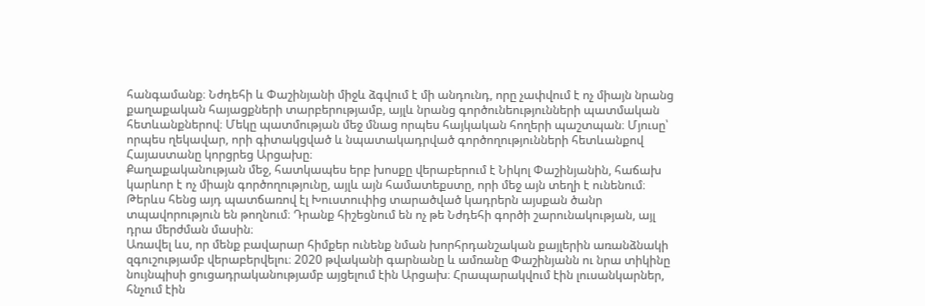հանգամանք։ Նժդեհի և Փաշինյանի միջև ձգվում է մի անդունդ, որը չափվում է ոչ միայն նրանց քաղաքական հայացքների տարբերությամբ, այլև նրանց գործունեությունների պատմական հետևանքներով։ Մեկը պատմության մեջ մնաց որպես հայկական հողերի պաշտպան։ Մյուսը՝ որպես ղեկավար, որի գիտակցված և նպատակադրված գործողությունների հետևանքով Հայաստանը կորցրեց Արցախը։
Քաղաքականության մեջ, հատկապես երբ խոսքը վերաբերում է Նիկոլ Փաշինյանին, հաճախ կարևոր է ոչ միայն գործողությունը, այլև այն համատեքստը, որի մեջ այն տեղի է ունենում։ Թերևս հենց այդ պատճառով էլ Խուստուփից տարածված կադրերն այսքան ծանր տպավորություն են թողնում։ Դրանք հիշեցնում են ոչ թե Նժդեհի գործի շարունակության, այլ դրա մերժման մասին։
Առավել ևս, որ մենք բավարար հիմքեր ունենք նման խորհրդանշական քայլերին առանձնակի զգուշությամբ վերաբերվելու։ 2020 թվականի գարնանը և ամռանը Փաշինյանն ու նրա տիկինը նույնպիսի ցուցադրականությամբ այցելում էին Արցախ։ Հրապարակվում էին լուսանկարներ, հնչում էին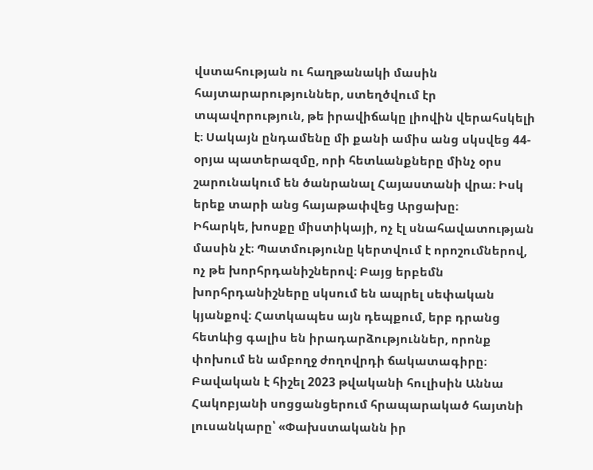վստահության ու հաղթանակի մասին հայտարարություններ, ստեղծվում էր տպավորություն, թե իրավիճակը լիովին վերահսկելի է։ Սակայն ընդամենը մի քանի ամիս անց սկսվեց 44-օրյա պատերազմը, որի հետևանքները մինչ օրս շարունակում են ծանրանալ Հայաստանի վրա։ Իսկ երեք տարի անց հայաթափվեց Արցախը։
Իհարկե, խոսքը միստիկայի, ոչ էլ սնահավատության մասին չէ։ Պատմությունը կերտվում է որոշումներով, ոչ թե խորհրդանիշներով։ Բայց երբեմն խորհրդանիշները սկսում են ապրել սեփական կյանքով։ Հատկապես այն դեպքում, երբ դրանց հետևից գալիս են իրադարձություններ, որոնք փոխում են ամբողջ ժողովրդի ճակատագիրը։
Բավական է հիշել 2023 թվականի հուլիսին Աննա Հակոբյանի սոցցանցերում հրապարակած հայտնի լուսանկարը՝ «Փախստականն իր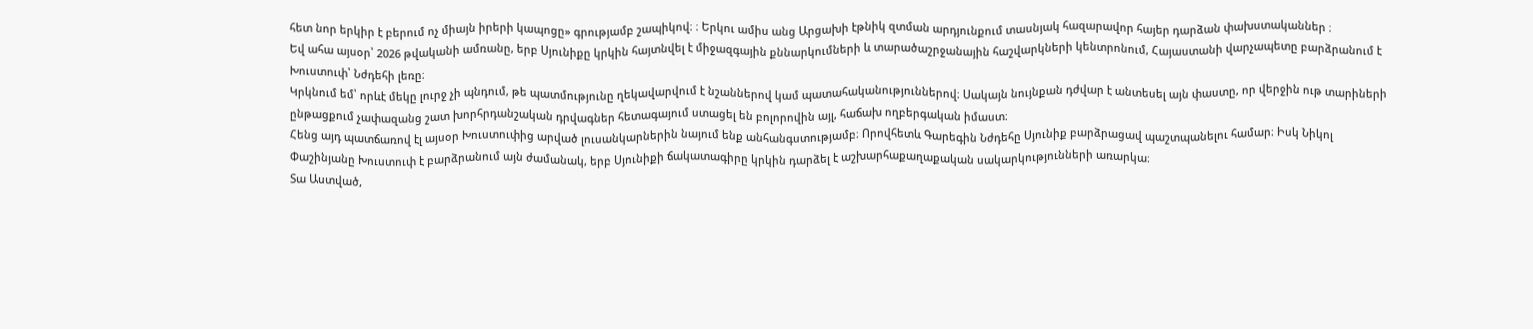հետ նոր երկիր է բերում ոչ միայն իրերի կապոցը» գրությամբ շապիկով։ ։ Երկու ամիս անց Արցախի էթնիկ զտման արդյունքում տասնյակ հազարավոր հայեր դարձան փախստականներ ։
Եվ ահա այսօր՝ 2026 թվականի ամռանը, երբ Սյունիքը կրկին հայտնվել է միջազգային քննարկումների և տարածաշրջանային հաշվարկների կենտրոնում, Հայաստանի վարչապետը բարձրանում է Խուստուփ՝ Նժդեհի լեռը։
Կրկնում եմ՝ որևէ մեկը լուրջ չի պնդում, թե պատմությունը ղեկավարվում է նշաններով կամ պատահականություններով։ Սակայն նույնքան դժվար է անտեսել այն փաստը, որ վերջին ութ տարիների ընթացքում չափազանց շատ խորհրդանշական դրվագներ հետագայում ստացել են բոլորովին այլ, հաճախ ողբերգական իմաստ։
Հենց այդ պատճառով էլ այսօր Խուստուփից արված լուսանկարներին նայում ենք անհանգստությամբ։ Որովհետև Գարեգին Նժդեհը Սյունիք բարձրացավ պաշտպանելու համար։ Իսկ Նիկոլ Փաշինյանը Խուստուփ է բարձրանում այն ժամանակ, երբ Սյունիքի ճակատագիրը կրկին դարձել է աշխարհաքաղաքական սակարկությունների առարկա։
Տա Աստված,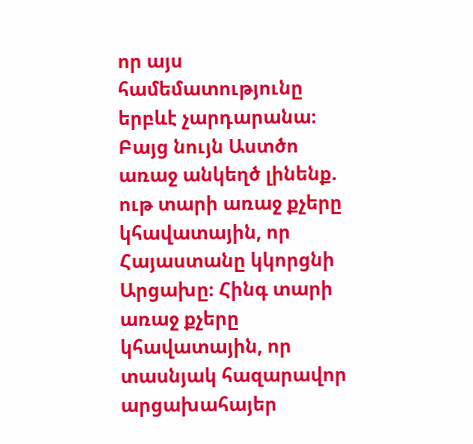որ այս համեմատությունը երբևէ չարդարանա։
Բայց նույն Աստծո առաջ անկեղծ լինենք. ութ տարի առաջ քչերը կհավատային, որ Հայաստանը կկորցնի Արցախը։ Հինգ տարի առաջ քչերը կհավատային, որ տասնյակ հազարավոր արցախահայեր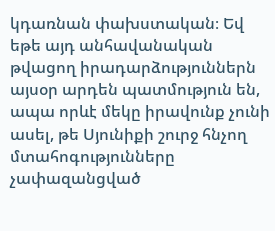կդառնան փախստական։ Եվ եթե այդ անհավանական թվացող իրադարձություններն այսօր արդեն պատմություն են, ապա որևէ մեկը իրավունք չունի ասել, թե Սյունիքի շուրջ հնչող մտահոգությունները չափազանցված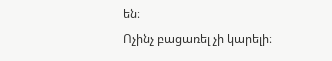են։
Ոչինչ բացառել չի կարելի։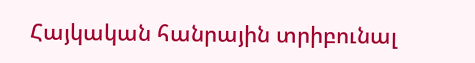Հայկական հանրային տրիբունալ